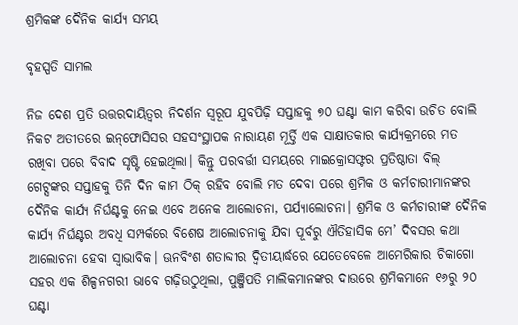ଶ୍ରମିକଙ୍କ ଦୈନିକ କାର୍ଯ୍ୟ ସମୟ

ବୃହସ୍ପତି ସାମଲ

ନିଜ ଦେଶ ପ୍ରତି ଉତ୍ତରଦାୟିତ୍ୱର ନିଦର୍ଶନ ସ୍ବରୂପ ଯୁବପିଢ଼ି ସପ୍ତାହକୁ ୭୦ ଘଣ୍ଟା କାମ କରିବା ଉଚିତ ବୋଲି ନିକଟ ଅତୀତରେ ଇନ୍‌ଫୋସିସର ସହସଂସ୍ଥାପକ ନାରାୟଣ ମୂର୍ତ୍ତି ଏକ ସାକ୍ଷାତକାର କାର୍ଯ୍ୟକ୍ରମରେ ମତ ରଖିବା ପରେ ବିବାଦ ସୃଷ୍ଟି ହେଇଥିଲା। କିନ୍ତୁ ପରବର୍ତ୍ତୀ ସମୟରେ ମାଇକ୍ରୋସଫ୍ଟର ପ୍ରତିଷ୍ଠାତା ବିଲ୍‌ ଗେଟ୍ସଙ୍କର ସପ୍ତାହକୁ ତିନି ଦିନ କାମ ଠିକ୍‌ ରହିବ ବୋଲି ମତ ଦେବା ପରେ ଶ୍ରମିକ ଓ କର୍ମଚାରୀମାନଙ୍କର ଦୈନିକ କାର୍ଯ୍ୟ ନିର୍ଘଣ୍ଟକୁ ନେଇ ଏବେ ଅନେକ ଆଲୋଚନା, ପର୍ଯ୍ୟାଲୋଚନା। ଶ୍ରମିକ ଓ କର୍ମଚାରୀଙ୍କ ଦୈନିକ କାର୍ଯ୍ୟ ନିର୍ଘଣ୍ଟର ଅବଧି ସମ୍ପର୍କରେ ବିଶେଷ ଆଲୋଚନାକୁ ଯିବା ପୂର୍ବରୁ ଐତିହାସିକ ମେ’ ଦିବସର କଥା ଆଲୋଚନା ହେବା ସ୍ବାଭାବିକ। ଊନବିଂଶ ଶତାବ୍ଦୀର ଦ୍ୱିତୀୟାର୍ଦ୍ଧରେ ଯେତେବେଳେ ଆମେରିକାର ଚିକାଗୋ ସହର ଏକ ଶିଳ୍ପନଗରୀ ଭାବେ ଗଢ଼ିଉଠୁଥିଲା, ପୁଞ୍ଜିପତି ମାଲିକମାନଙ୍କର ଦାଉରେ ଶ୍ରମିକମାନେ ୧୬ରୁ ୨୦ ଘଣ୍ଟା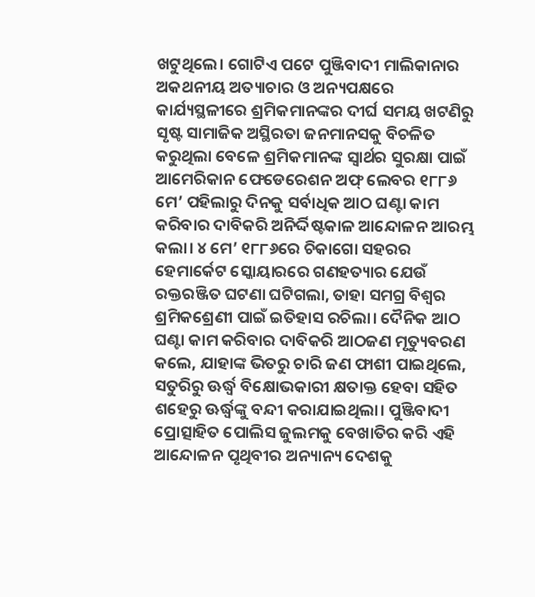ଖଟୁଥିଲେ। ଗୋଟିଏ ପଟେ ପୁଞ୍ଜିବାଦୀ ମାଲିକାନାର ଅକଥନୀୟ ଅତ୍ୟାଚାର ଓ ଅନ୍ୟପକ୍ଷରେ କାର୍ଯ୍ୟସ୍ଥଳୀରେ ଶ୍ରମିକମାନଙ୍କର ଦୀର୍ଘ ସମୟ ଖଟଣିରୁ ସୃଷ୍ଟ ସାମାଜିକ ଅସ୍ଥିରତା ଜନମାନସକୁ ବିଚଳିତ କରୁଥିଲା ବେଳେ ଶ୍ରମିକମାନଙ୍କ ସ୍ବାର୍ଥର ସୁରକ୍ଷା ପାଇଁ ଆମେରିକାନ ଫେଡେରେଶନ ଅଫ୍‌ ଲେବର ୧୮୮୬ ମେ’ ପହିଲାରୁ ଦିନକୁ ସର୍ବାଧିକ ଆଠ ଘଣ୍ଟା କାମ କରିବାର ଦାବିକରି ଅନିର୍ଦ୍ଦିଷ୍ଟକାଳ ଆନ୍ଦୋଳନ ଆରମ୍ଭ କଲା। ୪ ମେ’ ୧୮୮୬ରେ ଚିକାଗୋ ସହରର ହେମାର୍କେଟ ସ୍କୋୟାରରେ ଗଣହତ୍ୟାର ଯେଉଁ ରକ୍ତରଞ୍ଜିତ ଘଟଣା ଘଟିଗଲା, ତାହା ସମଗ୍ର ବିଶ୍ବର ଶ୍ରମିକଶ୍ରେଣୀ ପାଇଁ ଇତିହାସ ରଚିଲା। ଦୈନିକ ଆଠ ଘଣ୍ଟା କାମ କରିବାର ଦାବିକରି ଆଠଜଣ ମୃତ୍ୟୁବରଣ କଲେ, ଯାହାଙ୍କ ଭିତରୁ ଚାରି ଜଣ ଫାଶୀ ପାଇଥିଲେ, ସତୁରିରୁ ଊର୍ଦ୍ଧ୍ୱ ବିକ୍ଷୋଭକାରୀ କ୍ଷତାକ୍ତ ହେବା ସହିତ ଶହେରୁ ଊର୍ଦ୍ଧ୍ୱଙ୍କୁ ବନ୍ଦୀ କରାଯାଇଥିଲା। ପୁଞ୍ଜିବାଦୀ ପ୍ରୋତ୍ସାହିତ ପୋଲିସ ଜୁଲମକୁ ବେଖାତିର କରି ଏହି ଆନ୍ଦୋଳନ ପୃଥିବୀର ଅନ୍ୟାନ୍ୟ ଦେଶକୁ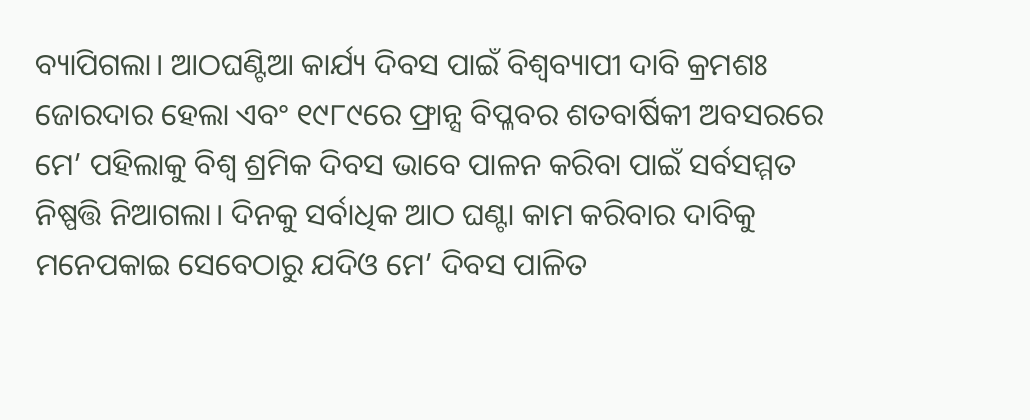ବ୍ୟାପିଗଲା। ଆଠଘଣ୍ଟିଆ କାର୍ଯ୍ୟ ଦିବସ ପାଇଁ ବିଶ୍ୱବ୍ୟାପୀ ଦାବି କ୍ରମଶଃ ଜୋରଦାର ହେଲା ଏବଂ ୧୯୮୯ରେ ଫ୍ରାନ୍ସ ବିପ୍ଳବର ଶତବାର୍ଷିକୀ ଅବସରରେ ମେ’ ପହିଲାକୁ ବିଶ୍ୱ ଶ୍ରମିକ ଦିବସ ଭାବେ ପାଳନ କରିବା ପାଇଁ ସର୍ବସମ୍ମତ ନିଷ୍ପତ୍ତି ନିଆଗଲା। ଦିନକୁ ସର୍ବାଧିକ ଆଠ ଘଣ୍ଟା କାମ କରିବାର ଦାବିକୁ ମନେପକାଇ ସେବେଠାରୁ ଯଦିଓ ମେ’ ଦିବସ ପାଳିତ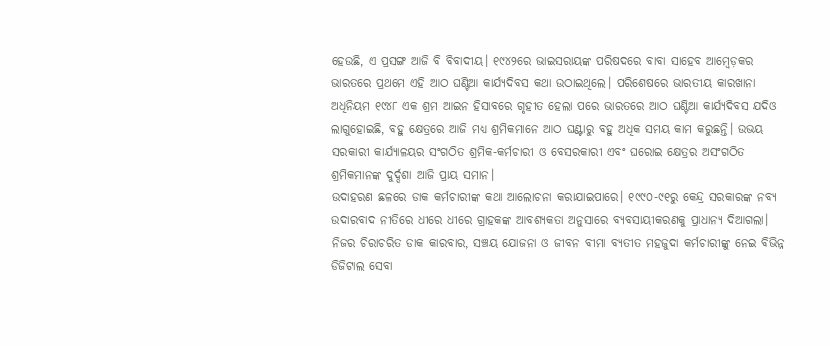ହେଉଛି, ଏ ପ୍ରସଙ୍ଗ ଆଜି ବି ବିବାଦୀୟ। ୧୯୪୨ରେ ଭାଇସରାୟଙ୍କ ପରିଷଦରେ ବାବା ସାହେବ ଆମ୍ବେଡ଼କର ଭାରତରେ ପ୍ରଥମେ ଏହି ଆଠ ଘଣ୍ଟିଆ କାର୍ଯ୍ୟଦିବସ କଥା ଉଠାଇଥିଲେ। ପରିଶେଷରେ ଭାରତୀୟ କାରଖାନା ଅଧିନିୟମ ୧୯୪୮ ଏକ ଶ୍ରମ ଆଇନ ହିସାବରେ ଗୃହୀତ ହେଲା ପରେ ଭାରତରେ ଆଠ ଘଣ୍ଟିଆ କାର୍ଯ୍ୟଦିବସ ଯଦିଓ ଲାଗୁହୋଇଛି, ବହୁ କ୍ଷେତ୍ରରେ ଆଜି ମଧ୍ୟ ଶ୍ରମିକମାନେ ଆଠ ଘଣ୍ଟାରୁ ବହୁ ଅଧିକ ସମୟ କାମ କରୁଛନ୍ତି। ଉଭୟ ସରକାରୀ କାର୍ଯ୍ୟାଳୟର ସଂଗଠିତ ଶ୍ରମିକ-କର୍ମଚାରୀ ଓ ବେସରକାରୀ ଏବଂ ଘରୋଇ କ୍ଷେତ୍ରର ଅସଂଗଠିତ ଶ୍ରମିକମାନଙ୍କ ଦୁର୍ଦ୍ଦଶା ଆଜି ପ୍ରାୟ ସମାନ।
ଉଦାହରଣ ଛଳରେ ଡାକ କର୍ମଚାରୀଙ୍କ କଥା ଆଲୋଚନା କରାଯାଇପାରେ। ୧୯୯୦-୯୧ରୁ କେନ୍ଦ୍ର ସରକାରଙ୍କ ନବ୍ୟ ଉଦାରବାଦ ନୀତିରେ ଧୀରେ ଧୀରେ ଗ୍ରାହକଙ୍କ ଆବଶ୍ୟକତା ଅନୁସାରେ ବ୍ୟବସାୟୀକରଣକୁ ପ୍ରାଧାନ୍ୟ ଦିଆଗଲା। ନିଜର ଚିରାଚରିତ ଡାକ କାରବାର, ସଞ୍ଚୟ ଯୋଜନା ଓ ଜୀବନ ବୀମା ବ୍ୟତୀତ ମହଜୁଦା କର୍ମଚାରୀଙ୍କୁ ନେଇ ବିଭିନ୍ନ ଡିଜିଟାଲ ସେବା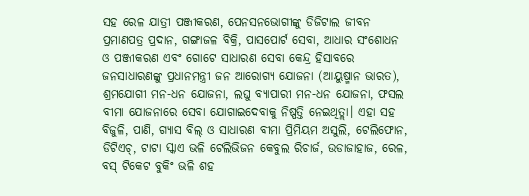ସହ ରେଳ ଯାତ୍ରୀ ପଞ୍ଜୀକରଣ, ପେନସନଭୋଗୀଙ୍କୁ ଡିଜିଟାଲ ଜୀବନ ପ୍ରମାଣପତ୍ର ପ୍ରଦାନ, ଗଙ୍ଗାଜଳ ବିକ୍ରି, ପାସପୋର୍ଟ ସେବା, ଆଧାର ସଂଶୋଧନ ଓ ପଞ୍ଜୀକରଣ ଏବଂ ଗୋଟେ ସାଧାରଣ ସେବା କେନ୍ଦ୍ର ହିସାବରେ ଜନସାଧାରଣଙ୍କୁ ପ୍ରଧାନମନ୍ତ୍ରୀ ଜନ ଆରୋଗ୍ୟ ଯୋଜନା (ଆୟୁଷ୍ମାନ ଭାରତ), ଶ୍ରମଯୋଗୀ ମନ-ଧନ ଯୋଜନା, ଲଘୁ ବ୍ୟାପାରୀ ମନ-ଧନ ଯୋଜନା, ଫସଲ ବୀମା ଯୋଜନାରେ ସେବା ଯୋଗାଇଦେବାକୁ ନିଷ୍ପତ୍ତି ନେଇଥିତ୍ଲା। ଏହା ସହ ବିଜୁଳି, ପାଣି, ଗ୍ୟାସ ବିଲ୍‌ ଓ ସାଧାରଣ ବୀମା ପ୍ରିମିୟମ ଅସୁଲି, ଟେଲିଫୋନ, ଡିଟିଏଚ୍‌, ଟାଟା ସ୍କାଏ ଭଳି ଟେଲିଭିଜନ କେବୁଲ ରିଚାର୍ଜ, ଉଡାଜାହାଜ, ରେଳ, ବସ୍‌ ଟିକେଟ ବୁକିଂ ଭଳି ଶହ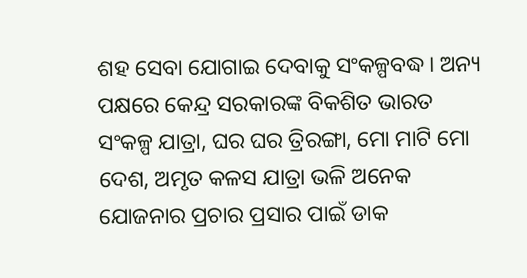ଶହ ସେବା ଯୋଗାଇ ଦେବାକୁ ସଂକଳ୍ପବଦ୍ଧ। ଅନ୍ୟ ପକ୍ଷରେ କେନ୍ଦ୍ର ସରକାରଙ୍କ ବିକଶିତ ଭାରତ ସଂକଳ୍ପ ଯାତ୍ରା, ଘର ଘର ତ୍ରିରଙ୍ଗା, ମୋ ମାଟି ମୋ ଦେଶ, ଅମୃତ କଳସ ଯାତ୍ରା ଭଳି ଅନେକ ଯୋଜନାର ପ୍ରଚାର ପ୍ରସାର ପାଇଁ ଡାକ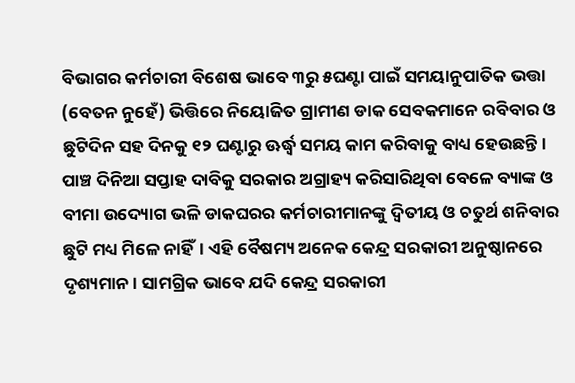ବିଭାଗର କର୍ମଚାରୀ ବିଶେଷ ଭାବେ ୩ରୁ ୫ଘଣ୍ଟା ପାଇଁ ସମୟାନୁପାତିକ ଭତ୍ତା (ବେତନ ନୁହେଁ) ଭିତ୍ତିରେ ନିୟୋଜିତ ଗ୍ରାମୀଣ ଡାକ ସେବକମାନେ ରବିବାର ଓ ଛୁଟିଦିନ ସହ ଦିନକୁ ୧୨ ଘଣ୍ଟାରୁ ଊର୍ଦ୍ଧ୍ୱ ସମୟ କାମ କରିବାକୁ ବାଧ୍ୟ ହେଉଛନ୍ତି। ପାଞ୍ଚ ଦିନିଆ ସପ୍ତାହ ଦାବିକୁ ସରକାର ଅଗ୍ରାହ୍ୟ କରିସାରିଥିବା ବେଳେ ବ୍ୟାଙ୍କ ଓ ବୀମା ଉଦ୍ୟୋଗ ଭଳି ଡାକଘରର କର୍ମଚାରୀମାନଙ୍କୁ ଦ୍ୱିତୀୟ ଓ ଚତୁର୍ଥ ଶନିବାର ଛୁଟି ମଧ୍ୟ ମିଳେ ନାହିଁ। ଏହି ବୈଷମ୍ୟ ଅନେକ କେନ୍ଦ୍ର ସରକାରୀ ଅନୁଷ୍ଠାନରେ ଦୃଶ୍ୟମାନ। ସାମଗ୍ରିକ ଭାବେ ଯଦି କେନ୍ଦ୍ର ସରକାରୀ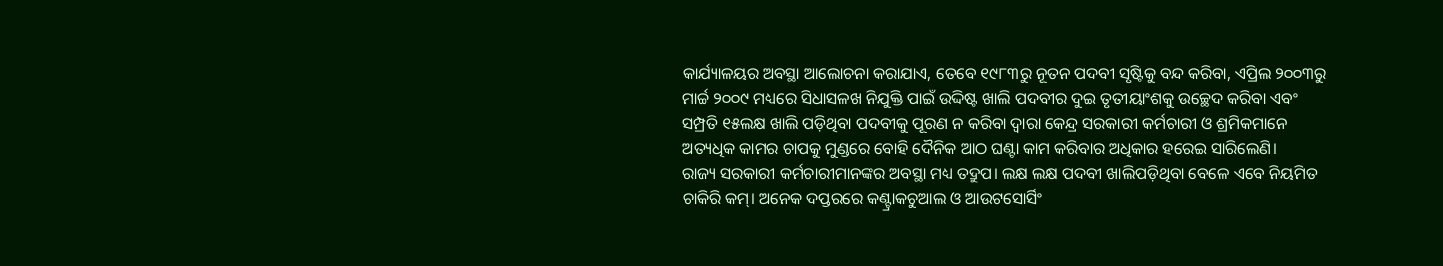କାର୍ଯ୍ୟାଳୟର ଅବସ୍ଥା ଆଲୋଚନା କରାଯାଏ, ତେବେ ୧୯୮୩ରୁ ନୂତନ ପଦବୀ ସୃଷ୍ଟିକୁ ବନ୍ଦ କରିବା, ଏପ୍ରିଲ ୨୦୦୩ରୁ ମାର୍ଚ୍ଚ ୨୦୦୯ ମଧ୍ୟରେ ସିଧାସଳଖ ନିଯୁକ୍ତି ପାଇଁ ଉଦ୍ଦିଷ୍ଟ ଖାଲି ପଦବୀର ଦୁଇ ତୃତୀୟାଂଶକୁ ଉଚ୍ଛେଦ କରିବା ଏବଂ ସମ୍ପ୍ରତି ୧୫ଲକ୍ଷ ଖାଲି ପଡ଼ିଥିବା ପଦବୀକୁ ପୂରଣ ନ କରିବା ଦ୍ୱାରା କେନ୍ଦ୍ର ସରକାରୀ କର୍ମଚାରୀ ଓ ଶ୍ରମିକମାନେ ଅତ୍ୟଧିକ କାମର ଚାପକୁ ମୁଣ୍ଡରେ ବୋହି ଦୈନିକ ଆଠ ଘଣ୍ଟା କାମ କରିବାର ଅଧିକାର ହରେଇ ସାରିଲେଣି।
ରାଜ୍ୟ ସରକାରୀ କର୍ମଚାରୀମାନଙ୍କର ଅବସ୍ଥା ମଧ୍ୟ ତଦ୍ରୁପ। ଲକ୍ଷ ଲକ୍ଷ ପଦବୀ ଖାଲିପଡ଼ିଥିବା ବେଳେ ଏବେ ନିୟମିତ ଚାକିରି କମ୍‌। ଅନେକ ଦପ୍ତରରେ କଣ୍ଟ୍ରାକଚୁଆଲ ଓ ଆଉଟସୋର୍ସିଂ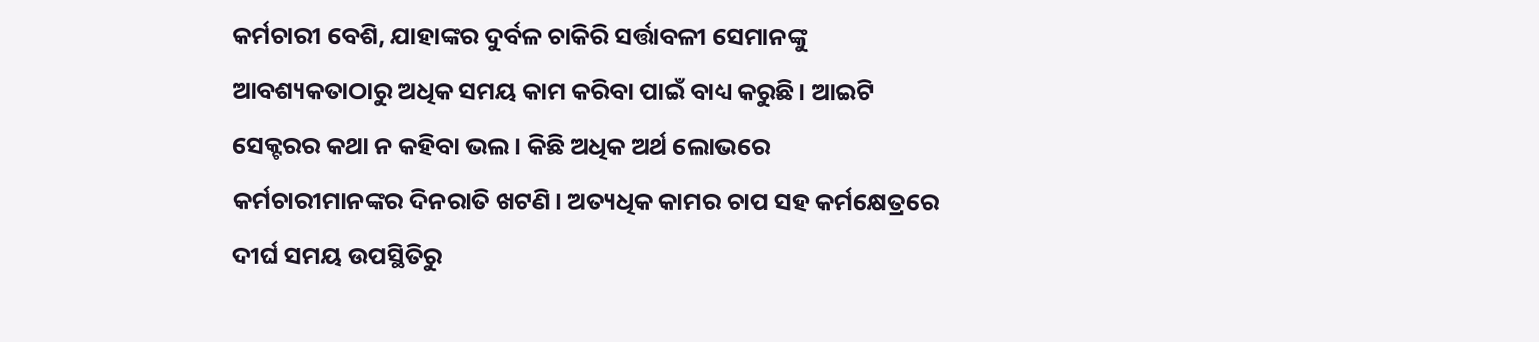କର୍ମଚାରୀ ବେଶି, ଯାହାଙ୍କର ଦୁର୍ବଳ ଚାକିରି ସର୍ତ୍ତାବଳୀ ସେମାନଙ୍କୁ ଆବଶ୍ୟକତାଠାରୁ ଅଧିକ ସମୟ କାମ କରିବା ପାଇଁ ବାଧ୍ୟ କରୁଛି। ଆଇଟି ସେକ୍ଟରର କଥା ନ କହିବା ଭଲ। କିଛି ଅଧିକ ଅର୍ଥ ଲୋଭରେ କର୍ମଚାରୀମାନଙ୍କର ଦିନରାତି ଖଟଣି। ଅତ୍ୟଧିକ କାମର ଚାପ ସହ କର୍ମକ୍ଷେତ୍ରରେ ଦୀର୍ଘ ସମୟ ଉପସ୍ଥିତିରୁ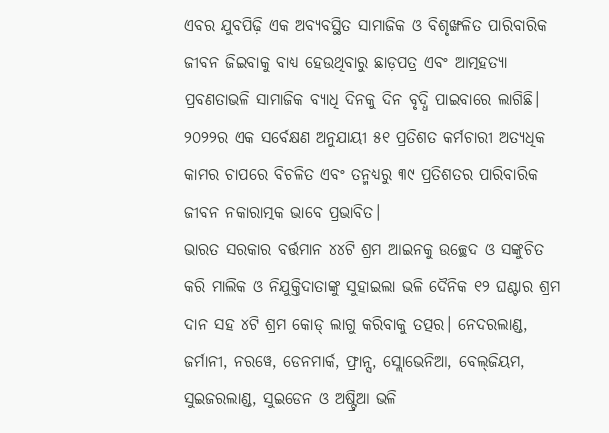ଏବର ଯୁବପିଢ଼ି ଏକ ଅବ୍ୟବସ୍ଥିତ ସାମାଜିକ ଓ ବିଶୃଙ୍ଖଳିତ ପାରିବାରିକ ଜୀବନ ଜିଇବାକୁ ବାଧ୍ୟ ହେଉଥିବାରୁ ଛାଡ଼ପତ୍ର ଏବଂ ଆତ୍ମହତ୍ୟା ପ୍ରବଣତାଭଳି ସାମାଜିକ ବ୍ୟାଧି ଦିନକୁ ଦିନ ବୃଦ୍ଧି ପାଇବାରେ ଲାଗିଛି। ୨୦୨୨ର ଏକ ସର୍ବେକ୍ଷଣ ଅନୁଯାୟୀ ୫୧ ପ୍ରତିଶତ କର୍ମଚାରୀ ଅତ୍ୟଧିକ କାମର ଚାପରେ ବିଚଳିତ ଏବଂ ତନ୍ମଧ୍ୟରୁ ୩୯ ପ୍ରତିଶତର ପାରିବାରିକ ଜୀବନ ନକାରାତ୍ମକ ଭାବେ ପ୍ରଭାବିତ।
ଭାରତ ସରକାର ବର୍ତ୍ତମାନ ୪୪ଟି ଶ୍ରମ ଆଇନକୁ ଉଚ୍ଛେଦ ଓ ସଙ୍କୁଚିତ କରି ମାଲିକ ଓ ନିଯୁକ୍ତିଦାତାଙ୍କୁ ସୁହାଇଲା ଭଳି ଦୈନିକ ୧୨ ଘଣ୍ଟାର ଶ୍ରମ ଦାନ ସହ ୪ଟି ଶ୍ରମ କୋଡ୍‌ ଲାଗୁ କରିବାକୁ ତତ୍ପର। ନେଦରଲାଣ୍ଡ, ଜର୍ମାନୀ, ନରୱେ, ଡେନମାର୍କ, ଫ୍ରାନ୍ସ, ସ୍ଲୋଭେନିଆ, ବେଲ୍‌ଜିୟମ, ସୁଇଜରଲାଣ୍ଡ, ସୁଇଡେନ ଓ ଅଷ୍ଟ୍ରିଆ ଭଳି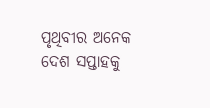ପୃଥିବୀର ଅନେକ ଦେଶ ସପ୍ତାହକୁ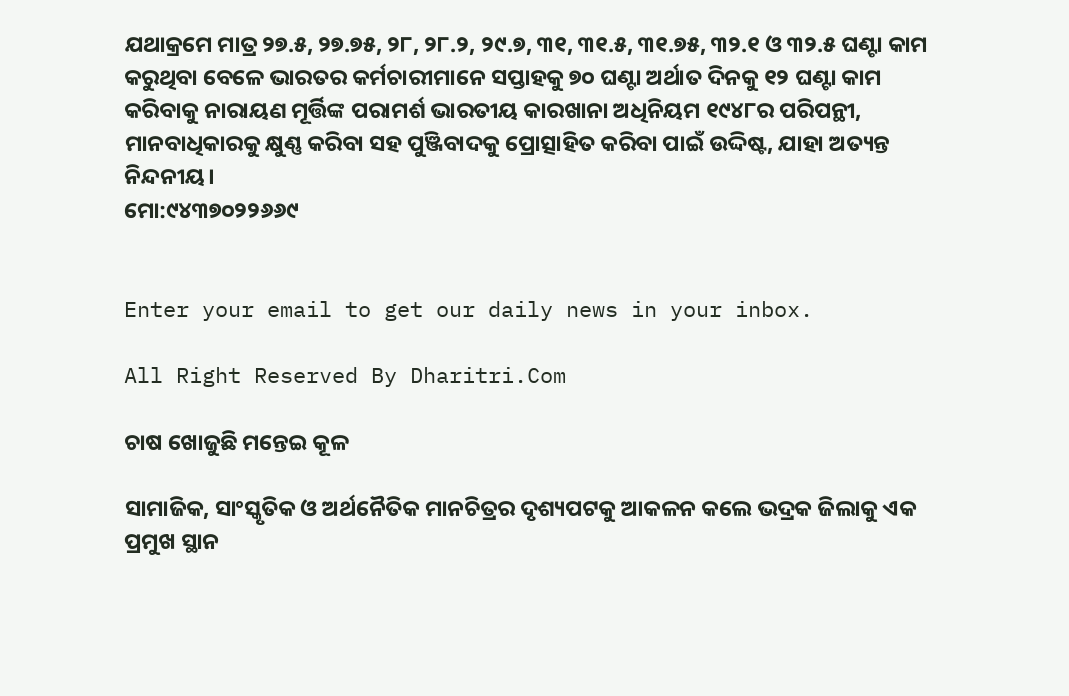ଯଥାକ୍ରମେ ମାତ୍ର ୨୭.୫, ୨୭.୭୫, ୨୮, ୨୮.୨, ୨୯.୭, ୩୧, ୩୧.୫, ୩୧.୭୫, ୩୨.୧ ଓ ୩୨.୫ ଘଣ୍ଟା କାମ କରୁଥିବା ବେଳେ ଭାରତର କର୍ମଚାରୀମାନେ ସପ୍ତାହକୁ ୭୦ ଘଣ୍ଟା ଅର୍ଥାତ ଦିନକୁ ୧୨ ଘଣ୍ଟା କାମ କରିବାକୁ ନାରାୟଣ ମୂର୍ତ୍ତିଙ୍କ ପରାମର୍ଶ ଭାରତୀୟ କାରଖାନା ଅଧିନିୟମ ୧୯୪୮ର ପରିପନ୍ଥୀ, ମାନବାଧିକାରକୁ କ୍ଷୁଣ୍ଣ କରିବା ସହ ପୁଞ୍ଜିବାଦକୁ ପ୍ରୋତ୍ସାହିତ କରିବା ପାଇଁ ଉଦ୍ଦିଷ୍ଟ, ଯାହା ଅତ୍ୟନ୍ତ ନିନ୍ଦନୀୟ।
ମୋ:୯୪୩୭୦୨୨୬୬୯


Enter your email to get our daily news in your inbox.

All Right Reserved By Dharitri.Com

ଚାଷ ଖୋଜୁଛି ମନ୍ତେଇ କୂଳ

ସାମାଜିକ, ସାଂସ୍କୃତିକ ଓ ଅର୍ଥନୈତିକ ମାନଚିତ୍ରର ଦୃଶ୍ୟପଟକୁ ଆକଳନ କଲେ ଭଦ୍ରକ ଜିଲାକୁ ଏକ ପ୍ରମୁଖ ସ୍ଥାନ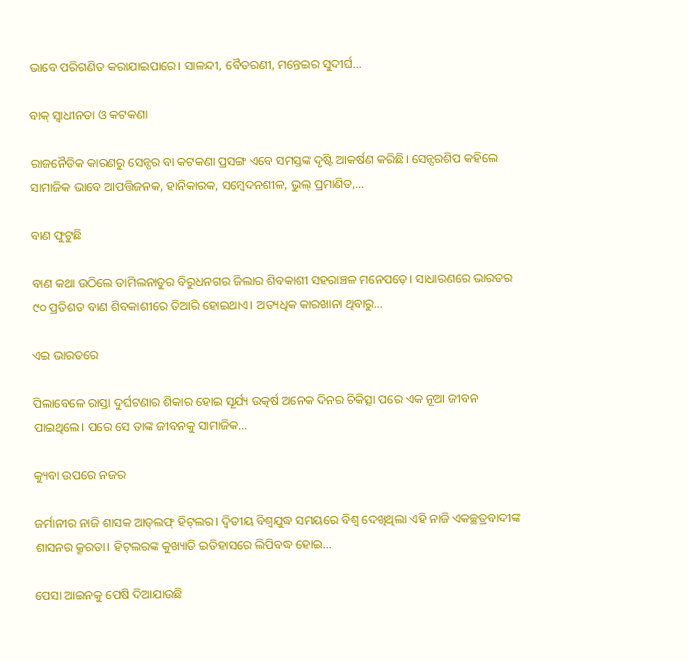ଭାବେ ପରିଗଣିତ କରାଯାଇପାରେ। ସାଳନ୍ଦୀ, ବୈତରଣୀ, ମନ୍ତେଇର ସୁଦୀର୍ଘ…

ବାକ୍‌ ସ୍ବାଧୀନତା ଓ କଟକଣା

ରାଜନୈତିକ କାରଣରୁ ସେନ୍ସର ବା କଟକଣା ପ୍ରସଙ୍ଗ ଏବେ ସମସ୍ତଙ୍କ ଦୃଷ୍ଟି ଆକର୍ଷଣ କରିଛି। ସେନ୍ସରଶିପ କହିଲେ ସାମାଜିକ ଭାବେ ଆପତ୍ତିଜନକ, ହାନିକାରକ, ସମ୍ବେଦନଶୀଳ, ଭୁଲ୍‌ ପ୍ରମାଣିତ,…

ବାଣ ଫୁଟୁଛି

ବାଣ କଥା ଉଠିଲେ ତାମିଲନାଡୁର ବିରୁଧନଗର ଜିଲାର ଶିବକାଶୀ ସହରାଞ୍ଚଳ ମନେପଡ଼େ। ସାଧାରଣରେ ଭାରତର ୯୦ ପ୍ରତିଶତ ବାଣ ଶିବକାଶୀରେ ତିଆରି ହୋଇଥାଏ। ଅତ୍ୟଧିକ କାରଖାନା ଥିବାରୁ…

ଏଇ ଭାରତରେ

ପିଲାବେଳେ ରାସ୍ତା ଦୁର୍ଘଟଣାର ଶିକାର ହୋଇ ସୂର୍ଯ୍ୟ ଉତ୍କର୍ଷ ଅନେକ ଦିନର ଚିକିତ୍ସା ପରେ ଏକ ନୂଆ ଜୀବନ ପାଇଥିଲେ। ପରେ ସେ ତାଙ୍କ ଜୀବନକୁ ସାମାଜିକ…

କ୍ୟୁବା ଉପରେ ନଜର

ଜର୍ମାନୀର ନାଜି ଶାସକ ଆଡ୍‌ଲଫ୍‌ ହିଟ୍‌ଲର। ଦ୍ବିତୀୟ ବିଶ୍ବଯୁଦ୍ଧ ସମୟରେ ବିଶ୍ବ ଦେଖିଥିଲା ଏହି ନାଜି ଏକଚ୍ଛତ୍ରବାଦୀଙ୍କ ଶାସନର କ୍ରୂରତା। ହିଟ୍‌ଲରଙ୍କ କୁଖ୍ୟାତି ଇତିହାସରେ ଲିପିବଦ୍ଧ ହୋଇ…

ପେସା ଆଇନକୁ ପେଷି ଦିଆଯାଉଛି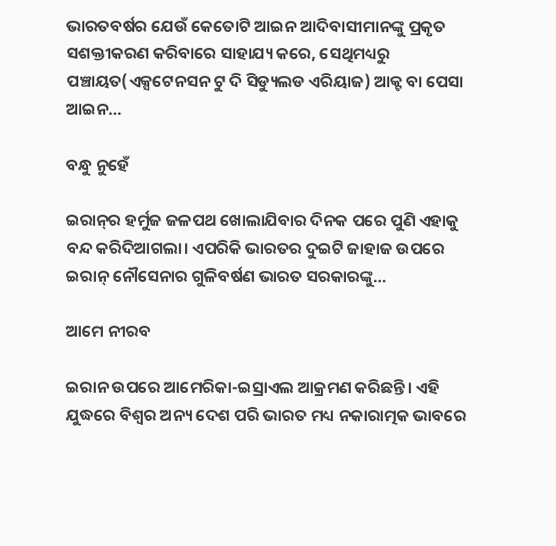ଭାରତବର୍ଷର ଯେଉଁ କେତୋଟି ଆଇନ ଆଦିବାସୀମାନଙ୍କୁ ପ୍ରକୃତ ସଶକ୍ତୀକରଣ କରିବାରେ ସାହାଯ୍ୟ କରେ, ସେଥିମଧ୍ୟରୁ ପଞ୍ଚାୟତ(ଏକ୍ସଟେନସନ ଟୁ ଦି ସିଡ୍ୟୁଲଡ ଏରିୟାଜ) ଆକ୍ଟ ବା ପେସା ଆଇନ…

ବନ୍ଧୁ ନୁହେଁ

ଇରାନ୍‌ର ହର୍ମୁଜ ଜଳପଥ ଖୋଲାଯିବାର ଦିନକ ପରେ ପୁଣି ଏହାକୁ ବନ୍ଦ କରିଦିଆଗଲା। ଏପରିକି ଭାରତର ଦୁଇଟି ଜାହାଜ ଉପରେ ଇରାନ୍‌ ନୌସେନାର ଗୁଳିବର୍ଷଣ ଭାରତ ସରକାରଙ୍କୁ…

ଆମେ ନୀରବ

ଇରାନ ଉପରେ ଆମେରିକା-ଇସ୍ରାଏଲ ଆକ୍ରମଣ କରିଛନ୍ତି। ଏହି ଯୁଦ୍ଧରେ ବିଶ୍ୱର ଅନ୍ୟ ଦେଶ ପରି ଭାରତ ମଧ୍ୟ ନକାରାତ୍ମକ ଭାବରେ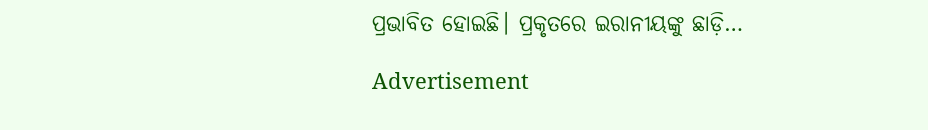ପ୍ରଭାବିତ ହୋଇଛି। ପ୍ରକୃତରେ ଇରାନୀୟଙ୍କୁ ଛାଡ଼ି…

Advertisement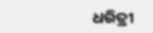ଧରିତ୍ରୀ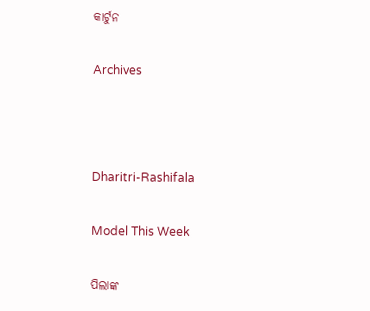କାର୍ଟୁନ

Archives



Dharitri-Rashifala

Model This Week

ପିଲାଙ୍କ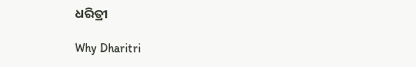ଧରିତ୍ରୀ

Why Dharitri